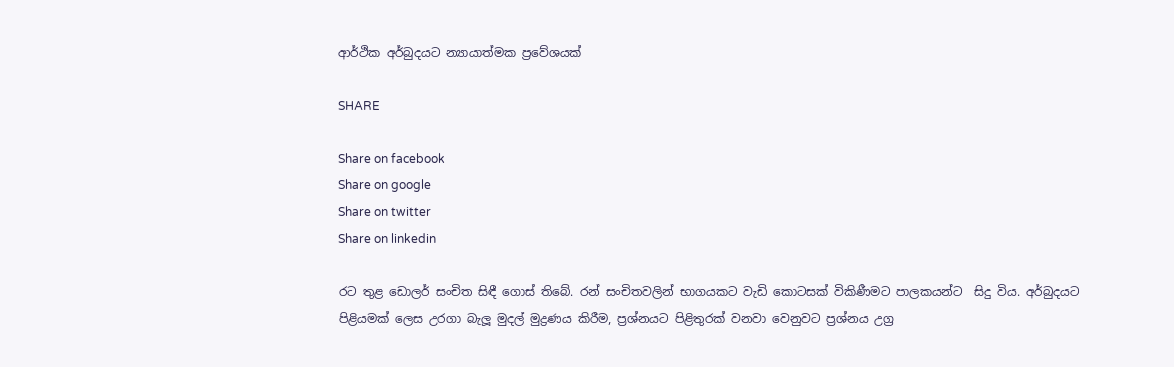ආර්ථික අර්බුදයට න්‍යායාත්මක ප්‍රවේශයක්

SHARE

Share on facebook
Share on google
Share on twitter
Share on linkedin

රට තුළ ඩොලර් සංචිත සිඳී ගොස් තිබේ. රන් සංචිතවලින් භාගයකට වැඩි කොටසක් විකිණීමට පාලකයන්ට  සිදු විය. අර්බුදයට පිළියමක් ලෙස උරගා බැලූ මුදල් මුද්‍රණය කිරීම, ප්‍රශ්නයට පිළිතුරක් වනවා වෙනුවට ප්‍රශ්නය උග්‍ර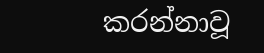කරන්නාවූ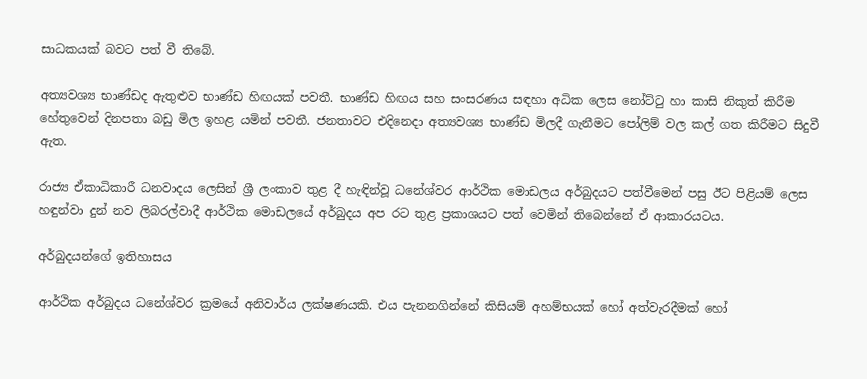සාධකයක් බවට පත් වී තිබේ.

අත්‍යවශ්‍ය භාණ්ඩද ඇතුළුව භාණ්ඩ හිඟයක් පවතී. භාණ්ඩ හිඟය සහ සංසරණය සඳහා අධික ලෙස නෝට්ටු හා කාසි නිකුත් කිරීම හේතුවෙන් දිනපතා බඩු මිල ඉහළ යමින් පවතී. ජනතාවට එදිනෙදා අත්‍යවශ්‍ය භාණ්ඩ මිලදී ගැනීමට පෝලිම් වල කල් ගත කිරීමට සිදුවී ඇත.

රාජ්‍ය ඒකාධිකාරී ධනවාදය ලෙසින් ශ්‍රී ලංකාව තුළ දී හැඳින්වූ ධනේශ්වර ආර්ථික මොඩලය අර්බුදයට පත්වීමෙන් පසු ඊට පිළියම් ලෙස හඳුන්වා දුන් නව ලිබරල්වාදී ආර්ථික මොඩලයේ අර්බුදය අප රට තුළ ප්‍රකාශයට පත් වෙමින් තිබෙන්නේ ඒ ආකාරයටය.

අර්බුදයන්ගේ ඉතිහාසය

ආර්ථික අර්බුදය ධනේශ්වර ක්‍රමයේ අනිවාර්ය ලක්ෂණයකි. එය පැනනගින්නේ කිසියම් අහම්භයක් හෝ අත්වැරදීමක් හෝ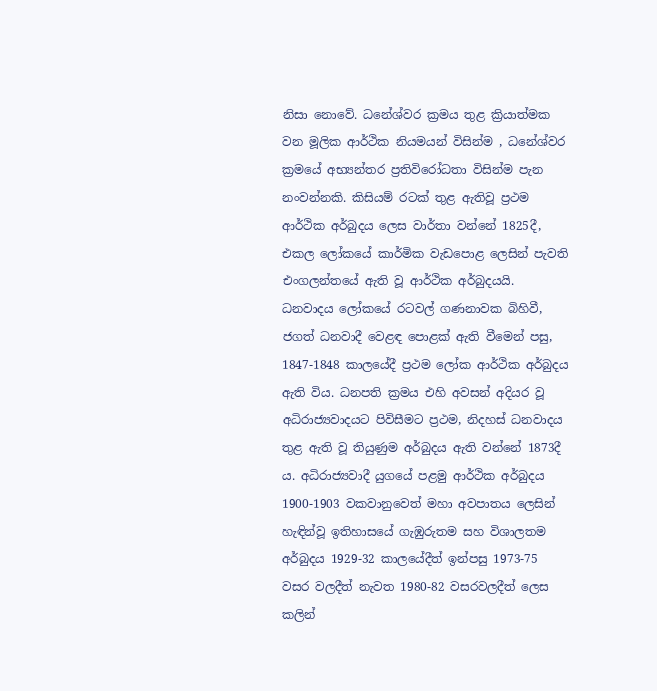නිසා නොවේ. ධනේශ්වර ක්‍රමය තුළ ක්‍රියාත්මක වන මූලික ආර්ථික නියමයන් විසින්ම , ධනේශ්වර ක්‍රමයේ අභ්‍යන්තර ප්‍රතිවිරෝධතා විසින්ම පැන නංවන්නකි. කිසියම් රටක් තුළ ඇතිවූ ප්‍රථම ආර්ථික අර්බුදය ලෙස වාර්තා වන්නේ 1825දී, එකල ලෝකයේ කාර්මික වැඩපොළ ලෙසින් පැවති එංගලන්තයේ ඇති වූ ආර්ථික අර්බුදයයි. ධනවාදය ලෝකයේ රටවල් ගණනාවක බිහිවී, ජගත් ධනවාදී වෙළඳ පොළක් ඇති වීමෙන් පසු, 1847-1848 කාලයේදී ප්‍රථම ලෝක ආර්ථික අර්බුදය ඇති විය. ධනපති ක්‍රමය එහි අවසන් අදියර වූ අධිරාජ්‍යවාදයට පිවිසීමට ප්‍රථම, නිදහස් ධනවාදය තුළ ඇති වූ තියුණුම අර්බුදය ඇති වන්නේ 1873දී ය. අධිරාජ්‍යවාදී යුගයේ පළමු ආර්ථික අර්බුදය 1900-1903 වකවානුවෙත් මහා අවපාතය ලෙසින් හැඳින්වූ ඉතිහාසයේ ගැඹුරුතම සහ විශාලතම අර්බුදය 1929-32 කාලයේදීත් ඉන්පසු 1973-75 වසර වලදීත් නැවත 1980-82 වසරවලදීත් ලෙස කලින්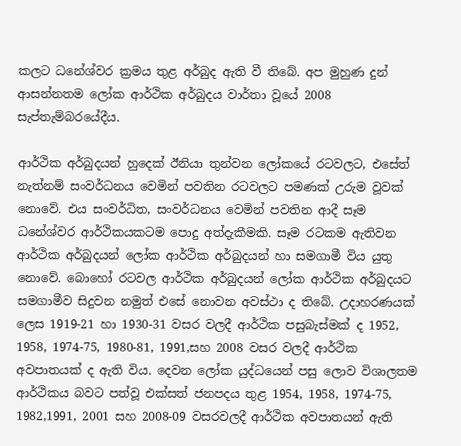කලට ධනේශ්වර ක්‍රමය තුළ අර්බුද ඇති වී තිබේ. අප මුහුණ දුන් ආසන්නතම ලෝක ආර්ථික අර්බුදය වාර්තා වූයේ 2008 සැප්තැම්බරයේදීය.

ආර්ථික අර්බුදයන් හුදෙක් ඊනියා තුන්වන ලෝකයේ රටවලට, එසේත් නැත්නම් සංවර්ධනය වෙමින් පවතින රටවලට පමණක් උරුම වූවක් නොවේ. එය සංවර්ධිත, සංවර්ධනය වෙමින් පවතින ආදී සෑම ධනේශ්වර ආර්ථිකයකටම පොදු අත්දැකීමකි. සෑම රටකම ඇතිවන ආර්ථික අර්බුදයන් ලෝක ආර්ථික අර්බුදයන් හා සමගාමී විය යුතු නොවේ. බොහෝ රටවල ආර්ථික අර්බුදයන් ලෝක ආර්ථික අර්බුදයට සමගාමීව සිදුවන නමුත් එසේ නොවන අවස්ථා ද තිබේ. උදාහරණයක් ලෙස 1919-21 හා 1930-31 වසර වලදී ආර්ථික පසුබැස්මක් ද 1952, 1958, 1974-75, 1980-81, 1991,සහ 2008 වසර වලදී ආර්ථික අවපාතයක් ද ඇති විය. දෙවන ලෝක යුද්ධයෙන් පසු ලොව විශාලතම ආර්ථිකය බවට පත්වූ එක්සත් ජනපදය තුළ 1954, 1958, 1974-75, 1982,1991, 2001 සහ 2008-09 වසරවලදී ආර්ථික අවපාතයන් ඇති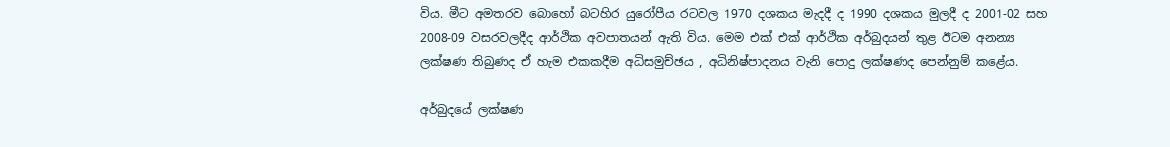විය. මීට අමතරව බොහෝ බටහිර යුරෝපීය රටවල 1970 දශකය මැදදී ද 1990 දශකය මුලදී ද 2001-02 සහ 2008-09 වසරවලදීද ආර්ථික අවපාතයන් ඇති විය. මෙම එක් එක් ආර්ථික අර්බුදයන් තුළ ඊටම අනන්‍ය ලක්ෂණ තිබුණද ඒ හැම එකකදීම අධිසමුච්ඡය , අධිනිෂ්පාදනය වැනි පොදු ලක්ෂණද පෙන්නුම් කළේය.

අර්බුදයේ ලක්ෂණ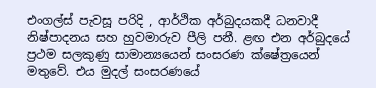එංගල්ස් පැවසූ පරිදි , ආර්ථික අර්බුදයකදී ධනවාදී නිෂ්පාදනය සහ හුවමාරුව පීලි පනී. ළඟ එන අර්බුදයේ ප්‍රථම සලකුණු සාමාන්‍යයෙන් සංසරණ ක්ෂේත්‍රයෙන් මතුවේ. එය මුදල් සංසරණයේ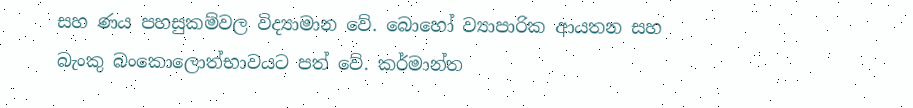සහ ණය පහසුකම්වල විද්‍යාමාන වේ. බොහෝ ව්‍යාපාරික ආයතන සහ බැංකු බංකොලොත්භාවයට පත් වේ. කර්මාන්ත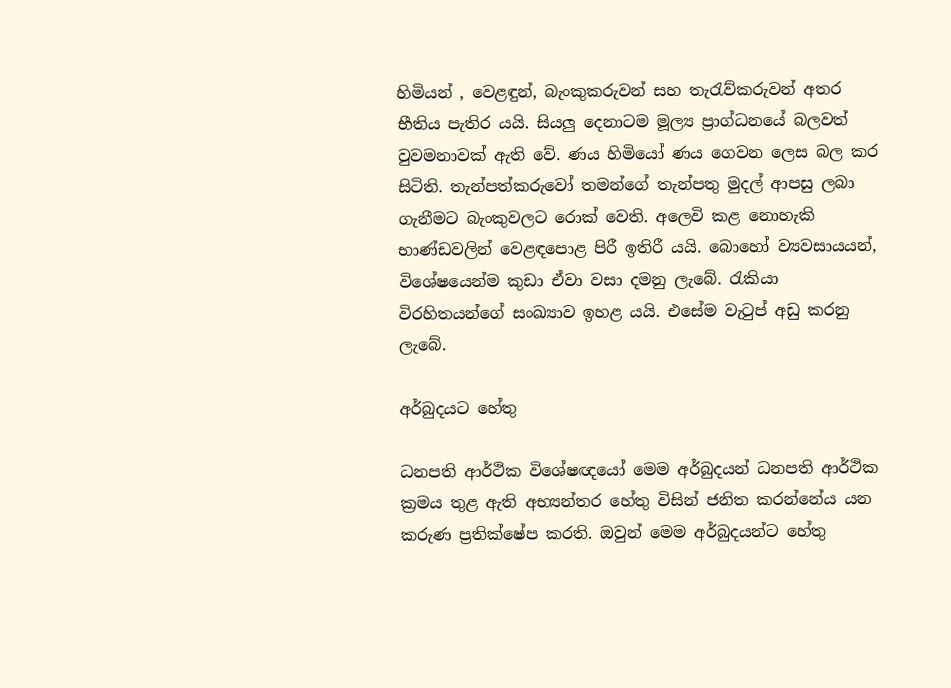හිමියන් , වෙළඳුන්, බැංකුකරුවන් සහ තැරැව්කරුවන් අතර භීතිය පැතිර යයි. සියලු දෙනාටම මූල්‍ය ප්‍රාග්ධනයේ බලවත් වුවමනාවක් ඇති වේ. ණය හිමියෝ ණය ගෙවන ලෙස බල කර සිටිති. තැන්පත්කරුවෝ තමන්ගේ තැන්පතු මුදල් ආපසු ලබා ගැනීමට බැංකුවලට රොක් වෙති. අලෙවි කළ නොහැකි භාණ්ඩවලින් වෙළඳපොළ පිරී ඉතිරී යයි. බොහෝ ව්‍යවසායයන්, විශේෂයෙන්ම කුඩා ඒවා වසා දමනු ලැබේ. රැකියා විරහිතයන්ගේ සංඛ්‍යාව ඉහළ යයි. එසේම වැටුප් අඩු කරනු ලැබේ.

අර්බුදයට හේතු

ධනපති ආර්ථික විශේෂඥයෝ මෙම අර්බුදයන් ධනපති ආර්ථික ක්‍රමය තුළ ඇති අභ්‍යන්තර හේතු විසින් ජනිත කරන්නේය යන කරුණ ප්‍රතික්ෂේප කරති. ඔවුන් මෙම අර්බුදයන්ට හේතු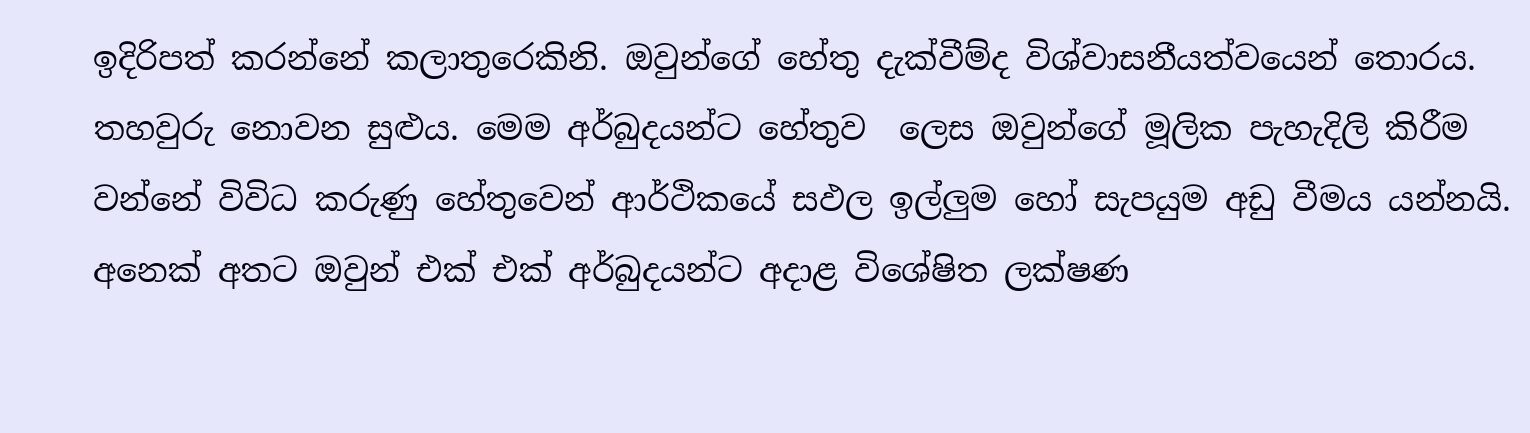ඉදිරිපත් කරන්නේ කලාතුරෙකිනි. ඔවුන්ගේ හේතු දැක්වීම්ද විශ්වාසනීයත්වයෙන් තොරය. තහවුරු නොවන සුළුය. මෙම අර්බුදයන්ට හේතුව  ලෙස ඔවුන්ගේ මූලික පැහැදිලි කිරීම වන්නේ විවිධ කරුණු හේතුවෙන් ආර්ථිකයේ සඵල ඉල්ලුම හෝ සැපයුම අඩු වීමය යන්නයි. අනෙක් අතට ඔවුන් එක් එක් අර්බුදයන්ට අදාළ විශේෂිත ලක්ෂණ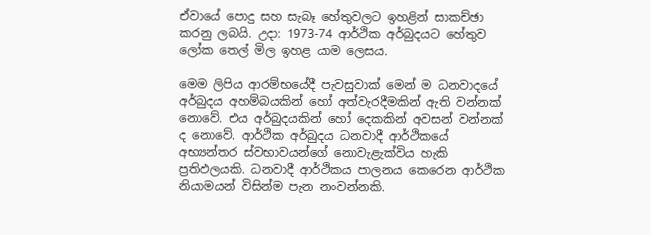ඒවායේ පොදු සහ සැබෑ හේතුවලට ඉහළින් සාකච්ඡා කරනු ලබයි. උදා: 1973-74 ආර්ථික අර්බුදයට හේතුව ලෝක තෙල් මිල ඉහළ යාම ලෙසය.

මෙම ලිපිය ආරම්භයේදී පැවසුවාක් මෙන් ම ධනවාදයේ අර්බුදය අහම්බයකින් හෝ අත්වැරදීමකින් ඇති වන්නක් නොවේ. එය අර්බුදයකින් හෝ දෙකකින් අවසන් වන්නක් ද නොවේ. ආර්ථික අර්බුදය ධනවාදී ආර්ථිකයේ අභ්‍යන්තර ස්වභාවයන්ගේ නොවැළැක්විය හැකි ප්‍රතිඵලයකි. ධනවාදී ආර්ථිකය පාලනය කෙරෙන ආර්ථික නියාමයන් විසින්ම පැන නංවන්නකි.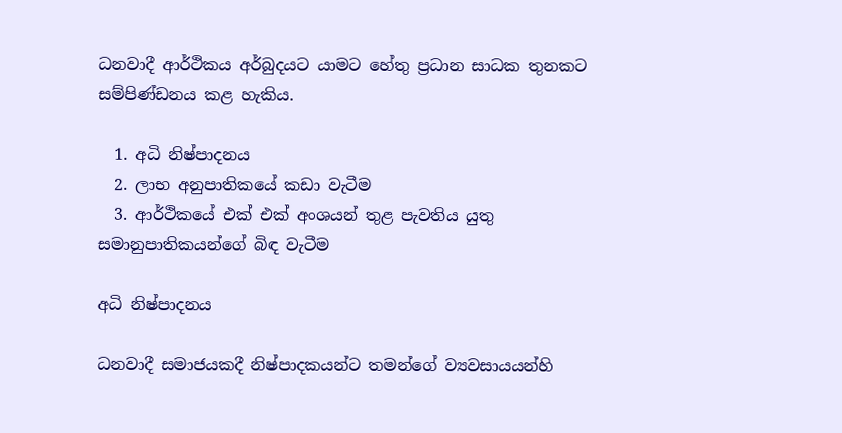ධනවාදී ආර්ථිකය අර්බුදයට යාමට හේතු ප්‍රධාන සාධක තුනකට සම්පිණ්ඩනය කළ හැකිය.

  1. අධි නිෂ්පාදනය
  2. ලාභ අනුපාතිකයේ කඩා වැටීම
  3. ආර්ථිකයේ එක් එක් අංශයන් තුළ පැවතිය යුතු සමානුපාතිකයන්ගේ බිඳ වැටීම

අධි නිෂ්පාදනය

ධනවාදී සමාජයකදී නිෂ්පාදකයන්ට තමන්ගේ ව්‍යවසායයන්හි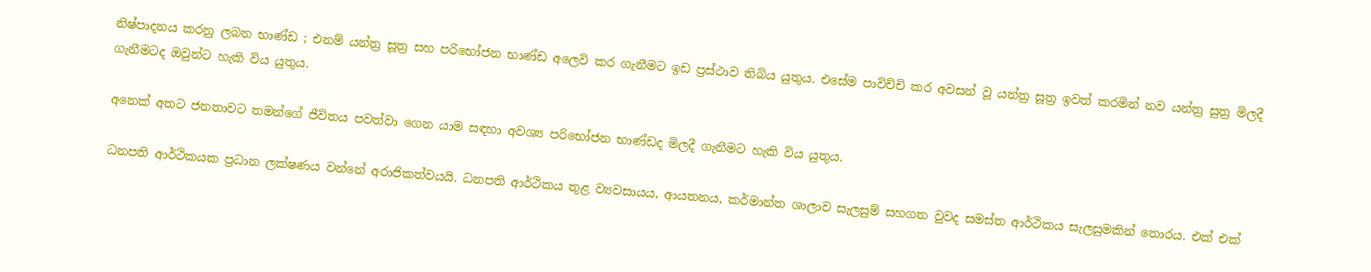නිෂ්පාදනය කරනු ලබන භාණ්ඩ ; එනම් යන්ත්‍ර සූත්‍ර සහ පරිභෝජන භාණ්ඩ අලෙවි කර ගැනීමට ඉඩ ප්‍රස්ථාව තිබිය යුතුය. එසේම පාවිච්චි කර අවසන් වූ යන්ත්‍ර සූත්‍ර ඉවත් කරමින් නව යන්ත්‍ර සුත්‍ර මිලදී ගැනීමටද ඔවුන්ට හැකි විය යුතුය.

අනෙක් අතට ජනතාවට තමන්ගේ ජීවිතය පවත්වා ගෙන යාම සඳහා අවශ්‍ය පරිභෝජන භාණ්ඩද මිලදී ගැනීමට හැකි විය යුතුය.

ධනපති ආර්ථිකයක ප්‍රධාන ලක්ෂණය වන්නේ අරාජිකත්වයයි. ධනපති ආර්ථිකය තුළ ව්‍යවසායය, ආයතනය, කර්මාන්ත ශාලාව සැලසුම් සහගත වුවද සමස්ත ආර්ථිකය සැලසුමකින් තොරය. එක් එක්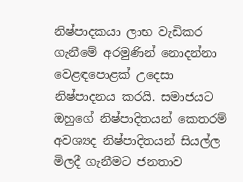නිෂ්පාදකයා ලාභ වැඩිකර ගැනීමේ අරමුණින් නොදන්නා වෙළඳපොළක් උදෙසා නිෂ්පාදනය කරයි. සමාජයට ඔහුගේ නිෂ්පාදිතයන් කෙතරම් අවශ්‍යද නිෂ්පාදිතයන් සියල්ල මිලදී ගැනීමට ජනතාව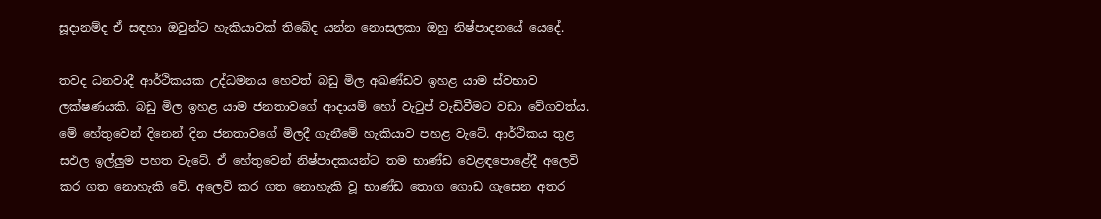සූදානම්ද ඒ සඳහා ඔවුන්ට හැකියාවක් තිබේද යන්න නොසලකා ඔහු නිෂ්පාදනයේ යෙදේ.

තවද ධනවාදී ආර්ථිකයක උද්ධමනය හෙවත් බඩු මිල අඛණ්ඩව ඉහළ යාම ස්වභාව ලක්ෂණයකි. බඩු මිල ඉහළ යාම ජනතාවගේ ආදායම් හෝ වැටුප් වැඩිවීමට වඩා වේගවත්ය. මේ හේතුවෙන් දිනෙන් දින ජනතාවගේ මිලදී ගැනීමේ හැකියාව පහළ වැටේ. ආර්ථිකය තුළ සඵල ඉල්ලුම පහත වැටේ. ඒ හේතුවෙන් නිෂ්පාදකයන්ට තම භාණ්ඩ වෙළඳපොළේදී අලෙවි කර ගත නොහැකි වේ. අලෙවි කර ගත නොහැකි වූ භාණ්ඩ තොග ගොඩ ගැසෙන අතර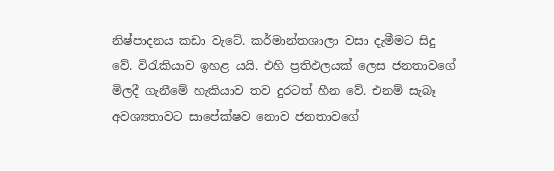නිෂ්පාදනය කඩා වැටේ. කර්මාන්තශාලා වසා දැමීමට සිදු වේ. විරැකියාව ඉහළ යයි. එහි ප්‍රතිඵලයක් ලෙස ජනතාවගේ මිලදී ගැනීමේ හැකියාව තව දුරටත් හීන වේ. එනම් සැබෑ අවශ්‍යතාවට සාපේක්ෂව නොව ජනතාවගේ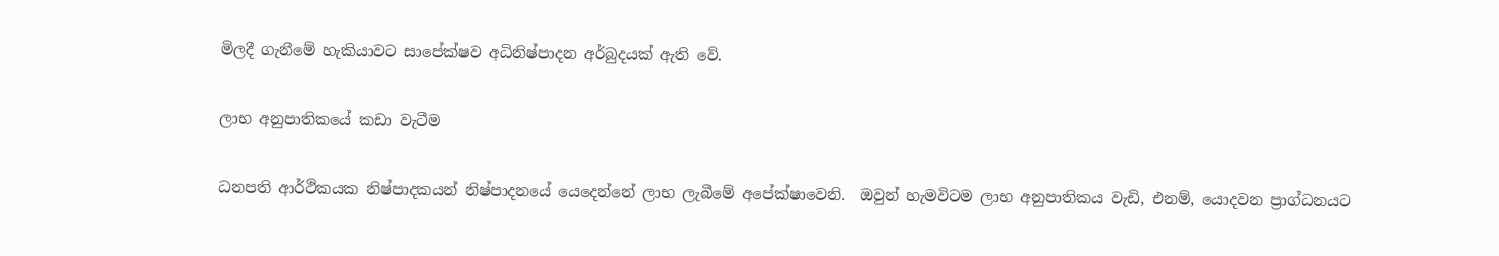මිලදී ගැනීමේ හැකියාවට සාපේක්ෂව අධිනිෂ්පාදන අර්බුදයක් ඇති වේ.

ලාභ අනුපාතිකයේ කඩා වැටීම

ධනපති ආර්ථිකයක නිෂ්පාදකයන් නිෂ්පාදනයේ යෙදෙන්නේ ලාභ ලැබීමේ අපේක්ෂාවෙනි.  ඔවුන් හැමවිටම ලාභ අනුපාතිකය වැඩි, එනම්, යොදවන ප්‍රාග්ධනයට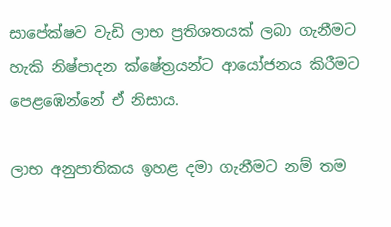සාපේක්ෂව වැඩි ලාභ ප්‍රතිශතයක් ලබා ගැනීමට හැකි නිෂ්පාදන ක්ෂේත්‍රයන්ට ආයෝජනය කිරීමට පෙළඹෙන්නේ ඒ නිසාය.

ලාභ අනුපාතිකය ඉහළ දමා ගැනීමට නම් තම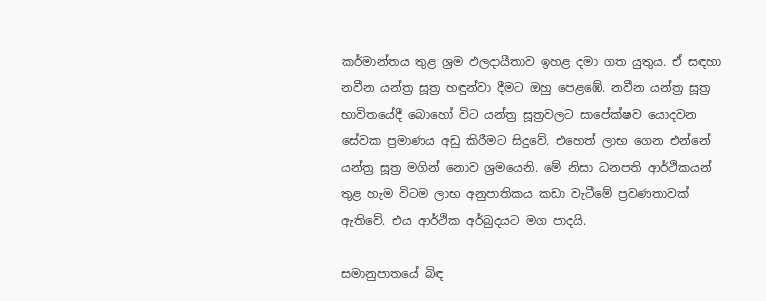කර්මාන්තය තුළ ශ්‍රම ඵලදායීතාව ඉහළ දමා ගත යුතුය. ඒ සඳහා නවීන යන්ත්‍ර සූත්‍ර හඳුන්වා දීමට ඔහු පෙළඹේ. නවීන යන්ත්‍ර සූත්‍ර භාවිතයේදී බොහෝ විට යන්ත්‍ර සූත්‍රවලට සාපේක්ෂව යොදවන සේවක ප්‍රමාණය අඩු කිරීමට සිදුවේ. එහෙත් ලාභ ගෙන එන්නේ යන්ත්‍ර සූත්‍ර මගින් නොව ශ්‍රමයෙනි. මේ නිසා ධනපති ආර්ථිකයන් තුළ හැම විටම ලාභ අනුපාතිකය කඩා වැටීමේ ප්‍රවණතාවක් ඇතිවේ. එය ආර්ථික අර්බුදයට මග පාදයි.

සමානුපාතයේ බිඳ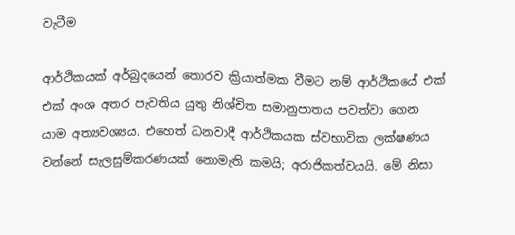වැටීම

ආර්ථිකයක් අර්බුදයෙන් තොරව ක්‍රියාත්මක වීමට නම් ආර්ථිකයේ එක් එක් අංශ අතර පැවතිය යුතු නිශ්චිත සමානුපාතය පවත්වා ගෙන යාම අත්‍යවශ්‍යය. එහෙත් ධනවාදී ආර්ථිකයක ස්වභාවික ලක්ෂණය වන්නේ සැලසුම්කරණයක් නොමැති කමයි; අරාජිකත්වයයි. මේ නිසා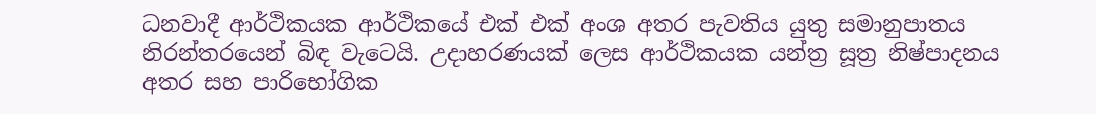ධනවාදී ආර්ථිකයක ආර්ථිකයේ එක් එක් අංශ අතර පැවතිය යුතු සමානුපාතය නිරන්තරයෙන් බිඳ වැටෙයි. උදාහරණයක් ලෙස ආර්ථිකයක යන්ත්‍ර සූත්‍ර නිෂ්පාදනය අතර සහ පාරිභෝගික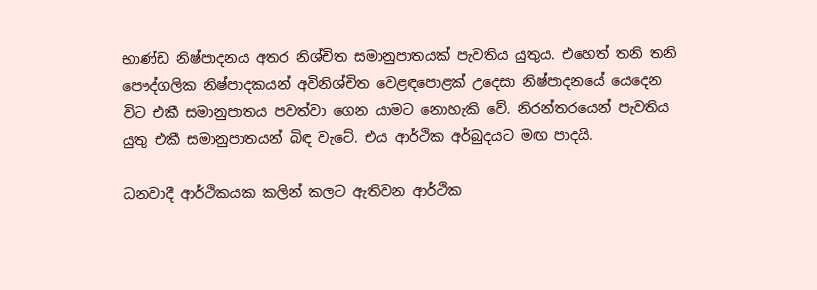භාණ්ඩ නිෂ්පාදනය අතර නිශ්චිත සමානුපාතයක් පැවතිය යුතුය. එහෙත් තනි තනි පෞද්ගලික නිෂ්පාදකයන් අවිනිශ්චිත වෙළඳපොළක් උදෙසා නිෂ්පාදනයේ යෙදෙන විට එකී සමානුපාතය පවත්වා ගෙන යාමට නොහැකි වේ. නිරන්තරයෙන් පැවතිය යුතු එකී සමානුපාතයන් බිඳ වැටේ. එය ආර්ථික අර්බුදයට මඟ පාදයි.

ධනවාදී ආර්ථිකයක කලින් කලට ඇතිවන ආර්ථික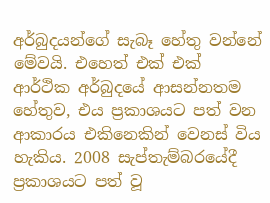අර්බුදයන්ගේ සැබෑ හේතු වන්නේ මේවයි. එහෙත් එක් එක් ආර්ථික අර්බුදයේ ආසන්නතම හේතුව, එය ප්‍රකාශයට පත් වන ආකාරය එකිනෙකින් වෙනස් විය හැකිය. 2008 සැප්තැම්බරයේදී ප්‍රකාශයට පත් වූ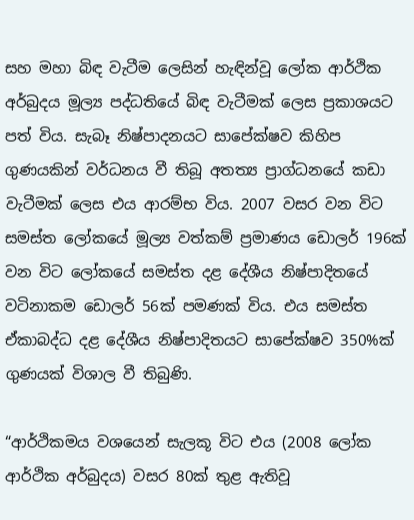සහ මහා බිඳ වැටීම ලෙසින් හැඳින්වූ ලෝක ආර්ථික අර්බුදය මූල්‍ය පද්ධතියේ බිඳ වැටීමක් ලෙස ප්‍රකාශයට පත් විය. සැබෑ නිෂ්පාදනයට සාපේක්ෂව කිහිප ගුණයකින් වර්ධනය වී තිබූ අතත්‍ය ප්‍රාග්ධනයේ කඩා වැටීමක් ලෙස එය ආරම්භ විය. 2007 වසර වන විට සමස්ත ලෝකයේ මූල්‍ය වත්කම් ප්‍රමාණය ඩොලර් 196ක් වන විට ලෝකයේ සමස්ත දළ දේශීය නිෂ්පාදිතයේ වටිනාකම ඩොලර් 56ක් පමණක් විය. එය සමස්ත ඒකාබද්ධ දළ දේශීය නිෂ්පාදිතයට සාපේක්ෂව 350%ක් ගුණයක් විශාල වී තිබුණි.

“ආර්ථිකමය වශයෙන් සැලකූ විට එය (2008 ලෝක ආර්ථික අර්බුදය) වසර 80ක් තුළ ඇතිවූ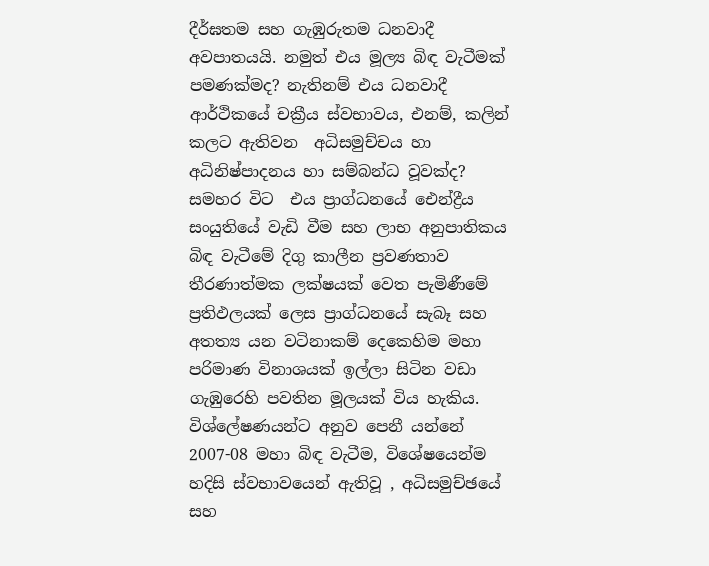දීර්ඝතම සහ ගැඹුරුතම ධනවාදී අවපාතයයි. නමුත් එය මූල්‍ය බිඳ වැටීමක් පමණක්මද? නැතිනම් එය ධනවාදී ආර්ථිකයේ චක්‍රීය ස්වභාවය, එනම්, කලින් කලට ඇතිවන  අධිසමුච්චය හා අධිනිෂ්පාදනය හා සම්බන්ධ වූවක්ද? සමහර විට  එය ප්‍රාග්ධනයේ ඓන්ද්‍රීය සංයුතියේ වැඩි වීම සහ ලාභ අනුපාතිකය බිඳ වැටීමේ දිගු කාලීන ප්‍රවණතාව තීරණාත්මක ලක්ෂයක් වෙත පැමිණීමේ  ප්‍රතිඵලයක් ලෙස ප්‍රාග්ධනයේ සැබෑ සහ අතත්‍ය යන වටිනාකම් දෙකෙහිම මහා පරිමාණ විනාශයක් ඉල්ලා සිටින වඩා ගැඹුරෙහි පවතින මූලයක් විය හැකිය. විශ්ලේෂණයන්ට අනුව පෙනී යන්නේ 2007-08 මහා බිඳ වැටීම, විශේෂයෙන්ම හදිසි ස්වභාවයෙන් ඇතිවූ , අධිසමුච්ඡයේ සහ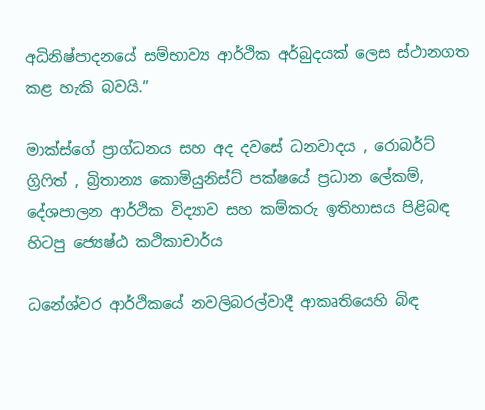අධිනිෂ්පාදනයේ සම්භාව්‍ය ආර්ථික අර්බුදයක් ලෙස ස්ථානගත කළ හැකි බවයි.”

මාක්ස්ගේ ප්‍රාග්ධනය සහ අද දවසේ ධනවාදය , රොබර්ට් ග්‍රිෆිත් , බ්‍රිතාන්‍ය කොමියුනිස්ට් පක්ෂයේ ප්‍රධාන ලේකම්, දේශපාලන ආර්ථික විද්‍යාව සහ කම්කරු ඉතිහාසය පිළිබඳ හිටපු ජ්‍යෙෂ්ඨ කථිකාචාර්ය

ධනේශ්වර ආර්ථිකයේ නවලිබරල්වාදී ආකෘතියෙහි බිඳ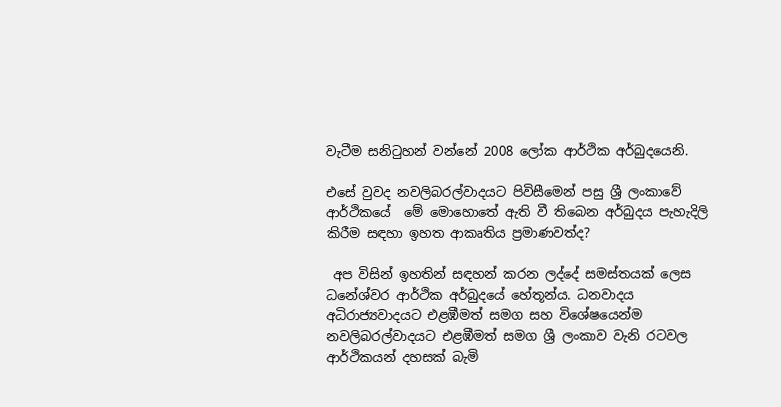වැටීම සනිටුහන් වන්නේ 2008 ලෝක ආර්ථික අර්බුදයෙනි.

එසේ වුවද නවලිබරල්වාදයට පිවිසීමෙන් පසු ශ්‍රී ලංකාවේ ආර්ථිකයේ  මේ මොහොතේ ඇති වී තිබෙන අර්බුදය පැහැදිලි කිරීම සඳහා ඉහත ආකෘතිය ප්‍රමාණවත්ද?

 අප විසින් ඉහතින් සඳහන් කරන ලද්දේ සමස්තයක් ලෙස ධනේශ්වර ආර්ථික අර්බුදයේ හේතූන්ය. ධනවාදය අධිරාජ්‍යවාදයට එළඹීමත් සමග සහ විශේෂයෙන්ම නවලිබරල්වාදයට එළඹීමත් සමග ශ්‍රී ලංකාව වැනි රටවල ආර්ථිකයන් දහසක් බැමි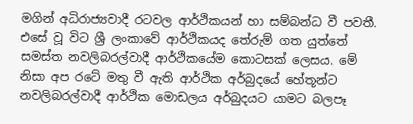මගින් අධිරාජ්‍යවාදී රටවල ආර්ථිකයන් හා සම්බන්ධ වී පවතී. එසේ වූ විට ශ්‍රී ලංකාවේ ආර්ථිකයද තේරුම් ගත යුත්තේ සමස්ත නවලිබරල්වාදී ආර්ථිකයේම කොටසක් ලෙසය. මේ නිසා අප රටේ මතු වී ඇති ආර්ථික අර්බුදයේ හේතූන්ට නවලිබරල්වාදී ආර්ථික මොඩලය අර්බුදයට යාමට බලපෑ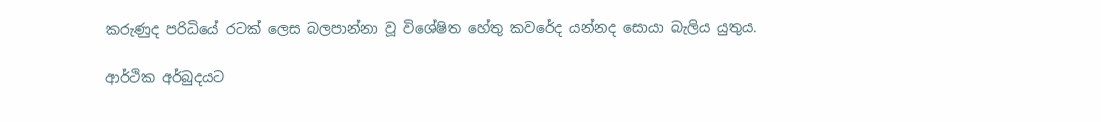කරුණුද පරිධියේ රටක් ලෙස බලපාන්නා වූ විශේෂිත හේතු කවරේද යන්නද සොයා බැලිය යුතුය.

ආර්ථික අර්බුදයට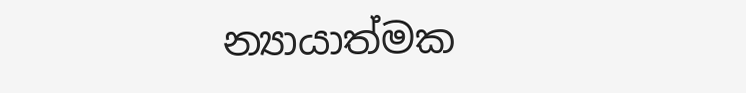න්‍යායාත්මක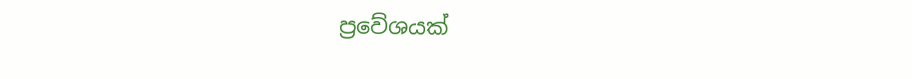ප්‍රවේශයක්